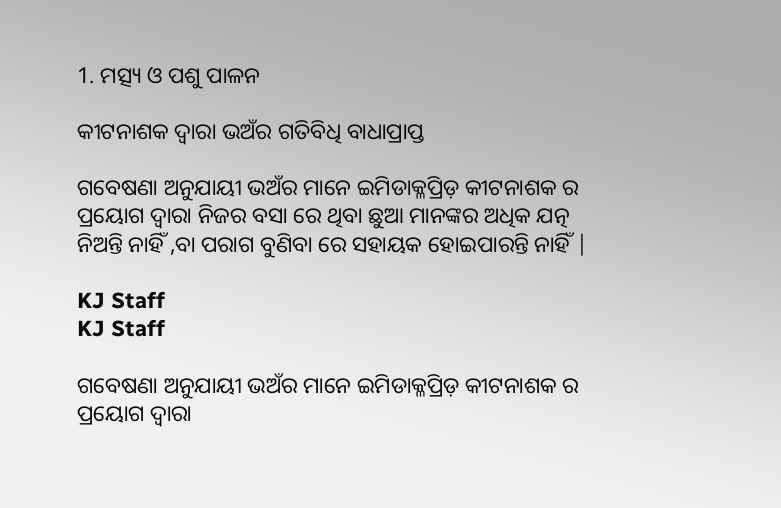1. ମତ୍ସ୍ୟ ଓ ପଶୁ ପାଳନ

କୀଟନାଶକ ଦ୍ୱାରା ଭଅଁର ଗତିବିଧି ବାଧାପ୍ରାପ୍ତ

ଗବେଷଣା ଅନୁଯାୟୀ ଭଅଁର ମାନେ ଇମିଡାକ୍ଳପ୍ରିଡ଼ କୀଟନାଶକ ର ପ୍ରୟୋଗ ଦ୍ୱାରା ନିଜର ବସା ରେ ଥିବା ଛୁଆ ମାନଙ୍କର ଅଧିକ ଯତ୍ନ ନିଅନ୍ତି ନାହିଁ ,ବା ପରାଗ ବୁଣିବା ରେ ସହାୟକ ହୋଇପାରନ୍ତି ନାହିଁ |

KJ Staff
KJ Staff

ଗବେଷଣା ଅନୁଯାୟୀ ଭଅଁର ମାନେ ଇମିଡାକ୍ଳପ୍ରିଡ଼ କୀଟନାଶକ ର ପ୍ରୟୋଗ ଦ୍ୱାରା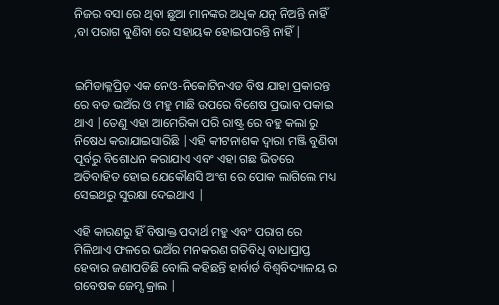ନିଜର ବସା ରେ ଥିବା ଛୁଆ ମାନଙ୍କର ଅଧିକ ଯତ୍ନ ନିଅନ୍ତି ନାହିଁ ,ବା ପରାଗ ବୁଣିବା ରେ ସହାୟକ ହୋଇପାରନ୍ତି ନାହିଁ |


ଇମିଡାକ୍ଳପ୍ରିଡ଼ ଏକ ନେଓ-ନିକୋଟିନଏଡ ବିଷ ଯାହା ପ୍ରକାରନ୍ତ ରେ ବଡ ଭଅଁର ଓ ମହୁ ମାଛି ଉପରେ ବିଶେଷ ପ୍ରଭାବ ପକାଇ ଥାଏ |ତେଣୁ ଏହା ଆମେରିକା ପରି ରାଷ୍ଟ୍ର ରେ ବହୁ କଲା ରୁ ନିଷେଧ କରାଯାଇସାରିଛି |ଏହି କୀଟନାଶକ ଦ୍ୱାରା ମଞ୍ଜି ବୁଣିବା ପୂର୍ବରୁ ବିଶୋଧନ କରାଯାଏ ଏବଂ ଏହା ଗଛ ଭିତରେ ଅତିବାହିତ ହୋଇ ଯେକୌଣସି ଅଂଶ ରେ ପୋକ ଲାଗିଲେ ମଧ୍ୟ ସେଇଥରୁ ସୁରକ୍ଷା ଦେଇଥାଏ |

ଏହି କାରଣରୁ ହିଁ ବିଷାକ୍ତ ପଦାର୍ଥ ମହୁ ଏବଂ ପରାଗ ରେ ମିଳିଥାଏ ଫଳରେ ଭଅଁର ମନକରଣ ଗତିବିଧି ବାଧାପ୍ରାପ୍ତ ହେବାର ଜଣାପଡିଛି ବୋଲି କହିଛନ୍ତି ହାର୍ବାର୍ଡ ବିଶ୍ୱବିଦ୍ୟାଳୟ ର ଗବେଷକ ଜେମ୍ସ କ୍ରାଲ |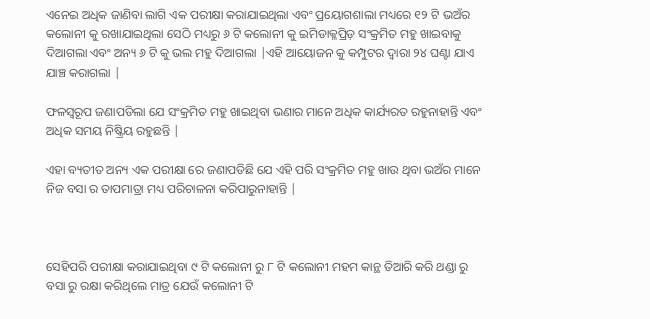ଏନେଇ ଅଧିକ ଜାଣିବା ଲାଗି ଏକ ପରୀକ୍ଷା କରାଯାଇଥିଲା ଏବଂ ପ୍ରୟୋଗଶାଲା ମଧ୍ୟରେ ୧୨ ଟି ଭଅଁର କଲୋନୀ କୁ ରଖାଯାଇଥିଲା ସେଠି ମଧ୍ୟରୁ ୬ ଟି କଲୋନୀ କୁ ଇମିଡାକ୍ଳପ୍ରିଡ଼ ସଂକ୍ରମିତ ମହୁ ଖାଇବାକୁ ଦିଆଗଲା ଏବଂ ଅନ୍ୟ ୬ ଟି କୁ ଭଲ ମହୁ ଦିଆଗଲା |ଏହି ଆୟୋଜନ କୁ କମ୍ପୁଟର ଦ୍ୱାରା ୨୪ ଘଣ୍ଟା ଯାଏ ଯାଞ୍ଚ କରାଗଲା |

ଫଳସ୍ୱରୂପ ଜଣାପଡିଲା ଯେ ସଂକ୍ରମିତ ମହୁ ଖାଇଥିବା ଭଣାର ମାନେ ଅଧିକ କାର୍ଯ୍ୟରତ ରହୁନାହାନ୍ତି ଏବଂ ଅଧିକ ସମୟ ନିଷ୍କ୍ରିୟ ରହୁଛନ୍ତି |

ଏହା ବ୍ୟତୀତ ଅନ୍ୟ ଏକ ପରୀକ୍ଷା ରେ ଜଣାପଡିଛି ଯେ ଏହି ପରି ସଂକ୍ରମିତ ମହୁ ଖାଉ ଥିବା ଭଅଁର ମାନେ ନିଜ ବସା ର ତାପମାତ୍ରା ମଧ୍ୟ ପରିଚାଳନା କରିପାରୁନାହାନ୍ତି |



ସେହିପରି ପରୀକ୍ଷା କରାଯାଇଥିବା ୯ ଟି କଲୋନୀ ରୁ ୮ ଟି କଲୋନୀ ମହମ କାନ୍ଥ ତିଆରି କରି ଥଣ୍ଡା ରୁ ବସା ରୁ ରକ୍ଷା କରିଥିଲେ ମାତ୍ର ଯେଉଁ କଲୋନୀ ଟି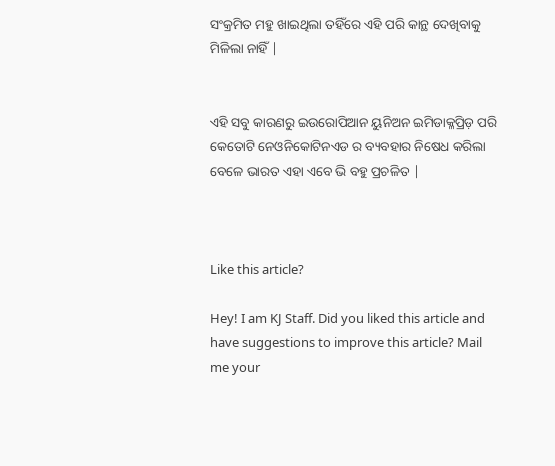ସଂକ୍ରମିତ ମହୁ ଖାଇଥିଲା ତହିଁରେ ଏହି ପରି କାନ୍ଥ ଦେଖିବାକୁ ମିଳିଲା ନାହିଁ |


ଏହି ସବୁ କାରଣରୁ ଇଉରୋପିଆନ ୟୁନିଅନ ଇମିଡାକ୍ଳପ୍ରିଡ଼ ପରି କେତୋଟି ନେଓନିକୋଟିନଏଡ ର ବ୍ୟବହାର ନିଷେଧ କରିଲା ବେଳେ ଭାରତ ଏହା ଏବେ ଭି ବହୁ ପ୍ରଚଳିତ |



Like this article?

Hey! I am KJ Staff. Did you liked this article and have suggestions to improve this article? Mail me your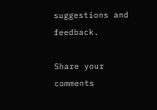suggestions and feedback.

Share your comments